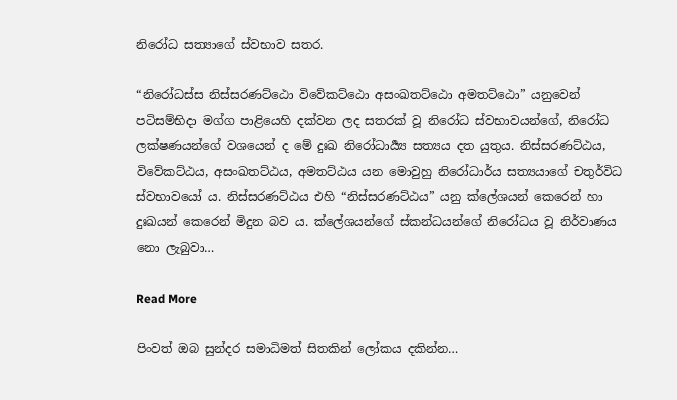නිරෝධ සත්‍යාගේ ස්වභාව සතර.

“නිරෝධස්ස නිස්සරණට්ඨො විවේකට්ඨො අසංඛතට්ඨො අමතට්ඨො” යනුවෙන් පටිසම්භිදා මග්ග පාළියෙහි දක්වන ලද සතරක් වූ නිරෝධ ස්වභාවයන්ගේ, නිරෝධ ලක්ෂණයන්ගේ වශයෙන් ද මේ දුඃඛ නිරෝධාර්‍ය්‍ය සත්‍යය දත යුතුය. නිස්සරණට්ඨය, විවේකට්ඨය, අසංඛතට්ඨය, අමතට්ඨය යන මොවුහු නිරෝධාර්ය සත්‍යයාගේ චතුර්විධ ස්වභාවයෝ ය. නිස්සරණට්ඨය එහි “නිස්සරණට්ඨය” යනු ක්ලේශයන් කෙරෙන් හා දුඃඛයන් කෙරෙන් මිදුන බව ය. ක්ලේශයන්ගේ ස්කන්ධයන්ගේ නිරෝධය වූ නිර්වාණය නො ලැබුවා…

Read More

පිංවත් ඔබ සුන්දර සමාධිමත් සිතකින් ලෝකය දකින්න…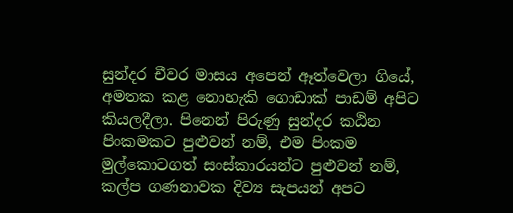සුන්දර චීවර මාසය අපෙන් ඈත්වෙලා ගියේ, අමතක කළ නොහැකි ගොඩාක් පාඩම් අපිට කියලදීලා. පිනෙන් පිරුණු සුන්දර කඨින පිංකමකට පුළුවන් නම්, එම පිංකම මුල්කොටගත් සංස්කාරයන්ට පුළුවන් නම්, කල්ප ගණනාවක දිව්‍ය සැපයන් අපට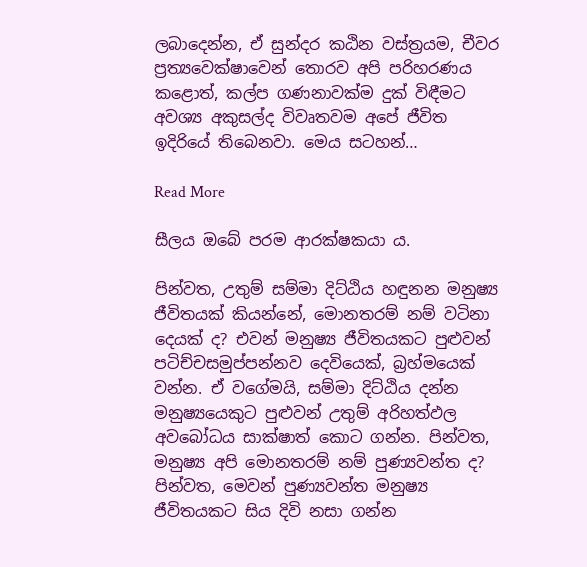ලබාදෙන්න, ඒ සුන්දර කඨින වස්ත්‍රයම, චීවර ප්‍රත්‍යවෙක්ෂාවෙන් තොරව අපි පරිහරණය කළොත්, කල්ප ගණනාවක්ම දුක් විඳීමට අවශ්‍ය අකුසල්ද විවෘතවම අපේ ජීවිත ඉදිරියේ තිබෙනවා. මෙය සටහන්…

Read More

සීලය ඔබේ පරම ආරක්ෂකයා ය.

පින්වත, උතුම් සම්මා දිට්ඨිය හඳුනන මනුෂ්‍ය ජීවිතයක් කියන්නේ, මොනතරම් නම් වටිනා දෙයක් ද? එවන් මනුෂ්‍ය ජීවිතයකට පුළුවන් පටිච්චසමුප්පන්නව දෙවියෙක්, බ්‍රහ්මයෙක් වන්න. ඒ වගේමයි, සම්මා දිට්ඨිය දන්න මනුෂ්‍යයෙකුට පුළුවන් උතුම් අරිහත්ඵල අවබෝධය සාක්ෂාත් කොට ගන්න. පින්වත, මනුෂ්‍ය අපි මොනතරම් නම් පුණ්‍යවන්ත ද? පින්වත, මෙවන් පුණ්‍යවන්ත මනුෂ්‍ය ජීවිතයකට සිය දිවි නසා ගන්න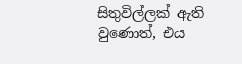සිතුවිල්ලක් ඇති වුණොත්, එය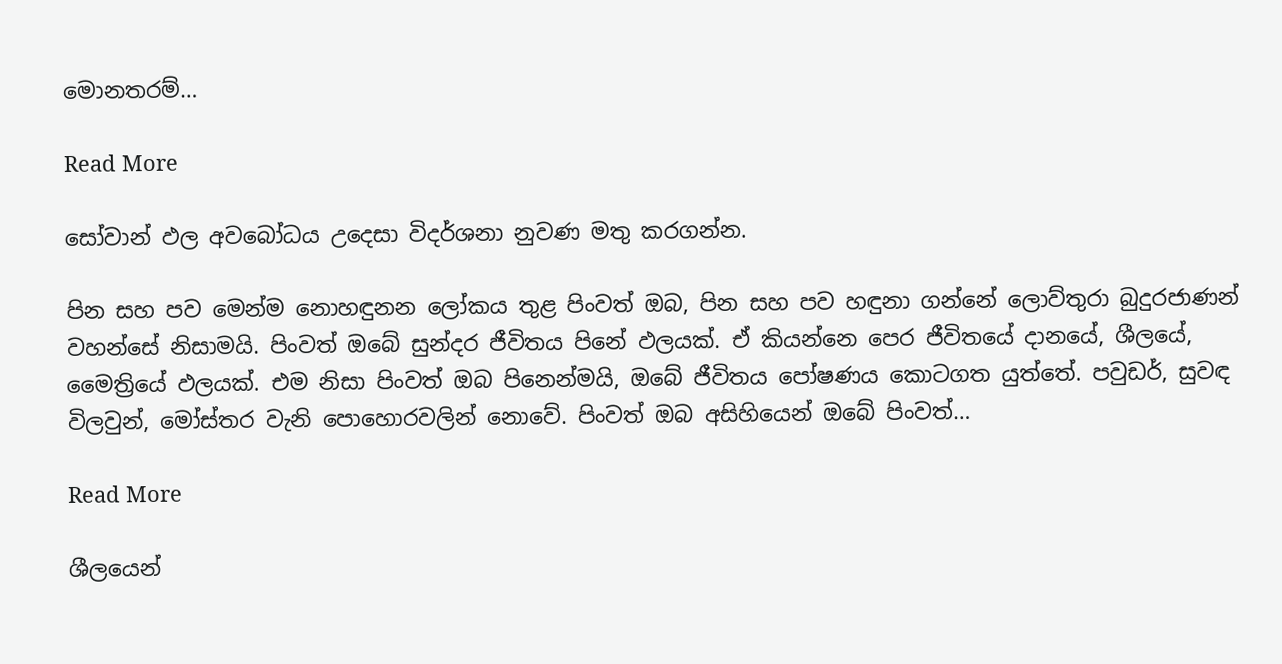මොනතරම්…

Read More

සෝවාන් ඵල අවබෝධය උදෙසා විදර්ශනා නුවණ මතු කරගන්න.

පින සහ පව මෙන්ම නොහඳුනන ලෝකය තුළ පිංවත් ඔබ, පින සහ පව හඳුනා ගන්නේ ලොව්තුරා බුදුරජාණන් වහන්සේ නිසාමයි. පිංවත් ඔබේ සුන්දර ජීවිතය පිනේ ඵලයක්. ඒ කියන්නෙ පෙර ජීවිතයේ දානයේ, ශීලයේ, මෛත්‍රියේ ඵලයක්. එම නිසා පිංවත් ඔබ පිනෙන්මයි, ඔබේ ජීවිතය පෝෂණය කොටගත යුත්තේ. පවුඩර්, සුවඳ විලවුන්, මෝස්තර වැනි පොහොරවලින් නොවේ. පිංවත් ඔබ අසිහියෙන් ඔබේ පිංවත්…

Read More

ශීලයෙන්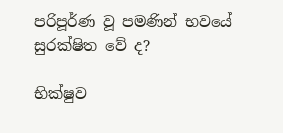පරිපූර්ණ වූ පමණින් භවයේ සුරක්ෂිත වේ ද?

භික්ෂුව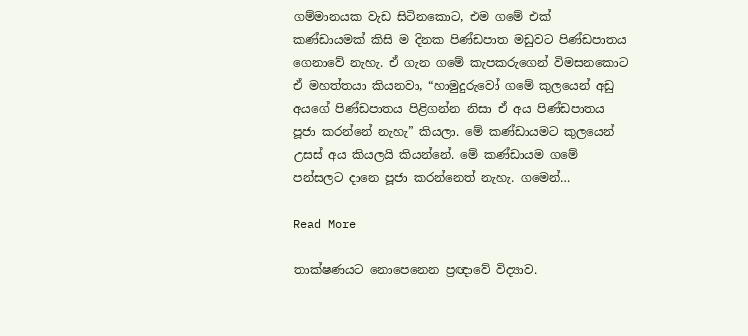ගම්මානයක වැඩ සිටිනකොට, එම ගමේ එක් කණ්ඩායමක් කිසි ම දිනක පිණ්ඩපාත මඩුවට පිණ්ඩපාතය ගෙනාවේ නැහැ. ඒ ගැන ගමේ කැපකරුගෙන් විමසනකොට ඒ මහත්තයා කියනවා, “හාමුදුරුවෝ ගමේ කුලයෙන් අඩු අයගේ පිණ්ඩපාතය පිළිගන්න නිසා ඒ අය පිණ්ඩපාතය පූජා කරන්නේ නැහැ” කියලා. මේ කණ්ඩායමට කුලයෙන් උසස් අය කියලයි කියන්නේ. මේ කණ්ඩායම ගමේ පන්සලට දානෙ පූජා කරන්නෙත් නැහැ. ගමෙන්…

Read More

තාක්ෂණයට නොපෙනෙන ප්‍රඥාවේ විද්‍යාව.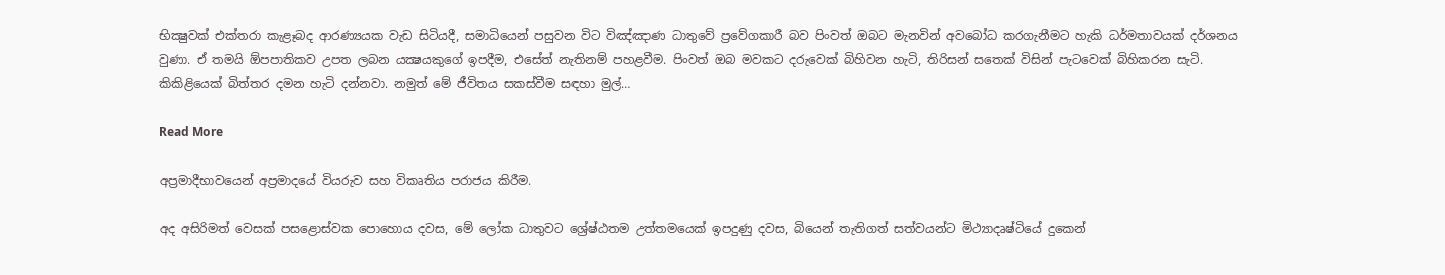භික්‍ෂුවක්‌ එක්‌තරා කැළෑබද ආරණ්‍යයක වැඩ සිටියදී, සමාධියෙන් පසුවන විට විඤ්ඤාණ ධාතුවේ ප්‍රවේගකාරී බව පිංවත් ඔබට මැනවින් අවබෝධ කරගැනීමට හැකි ධර්මතාවයක්‌ දර්ශනය වුණා. ඒ තමයි ඕපපාතිකව උපත ලබන යක්‍ෂයකුගේ ඉපදීම, එසේත් නැතිනම් පහළවීම. පිංවත් ඔබ මවකට දරුවෙක්‌ බිහිවන හැටි, තිරිසන් සතෙක්‌ විසින් පැටවෙක්‌ බිහිකරන සැටි. කිකිළියෙක්‌ බිත්තර දමන හැටි දන්නවා. නමුත් මේ ජීවිතය සකස්‌වීම සඳහා මුල්…

Read More

අප්‍රමාදීභාවයෙන් අප්‍රමාදයේ වියරුව සහ විකෘතිය පරාජය කිරීම.

අද අසිරිමත් වෙසක් පසළොස්වක පොහොය දවස, මේ ලෝක ධාතුවට ශ්‍රේෂ්ඨතම උත්තමයෙක් ඉපදුණු දවස, බියෙන් තැතිගත් සත්වයන්ට මිථ්‍යාදෘෂ්ටියේ දුකෙන්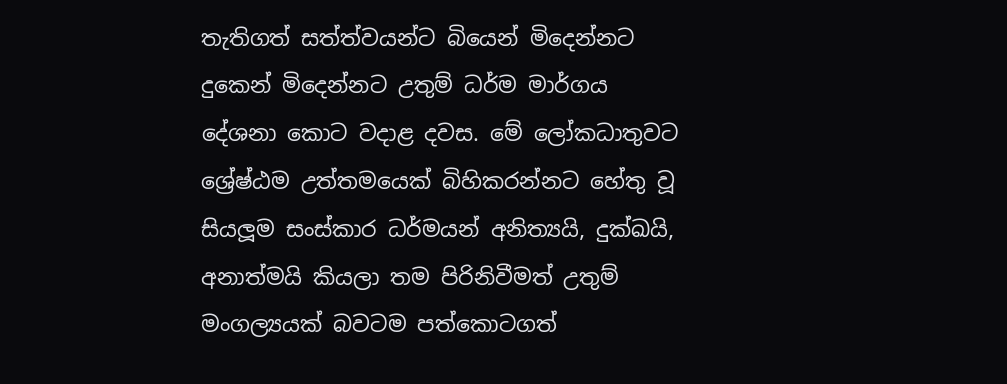තැතිගත් සත්ත්වයන්ට බියෙන් මිදෙන්නට දුකෙන් මිදෙන්නට උතුම් ධර්ම මාර්ගය දේශනා කොට වදාළ දවස. මේ ලෝකධාතුවට ශ්‍රේෂ්ඨම උත්තමයෙක් බිහිකරන්නට හේතු වූ සියලූම සංස්කාර ධර්මයන් අනිත්‍යයි, දුක්ඛයි, අනාත්මයි කියලා තම පිරිනිවීමත් උතුම් මංගල්‍යයක් බවටම පත්කොටගත්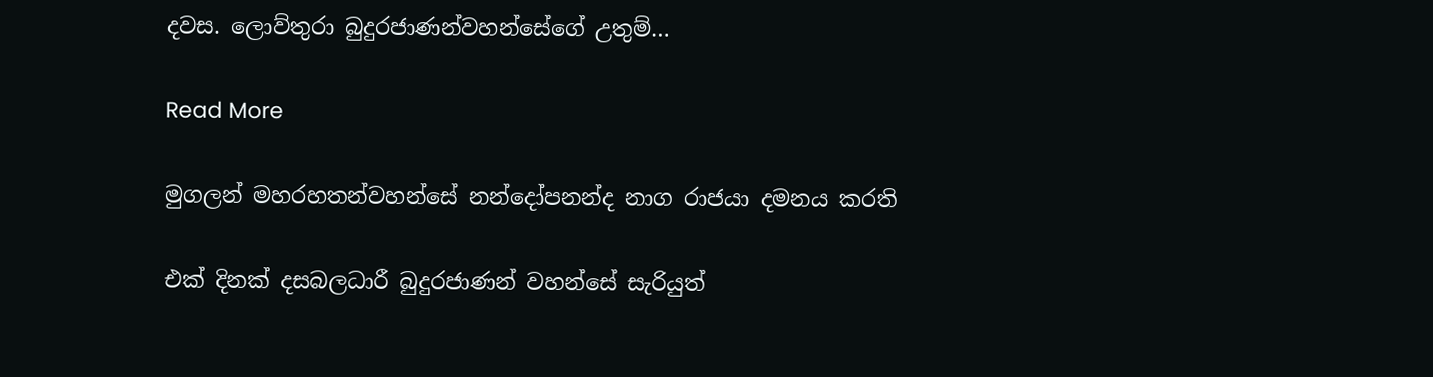දවස. ලොව්තුරා බුදුරජාණන්වහන්සේගේ උතුම්…

Read More

මුගලන් මහරහතන්වහන්සේ නන්දෝපනන්ද නාග රාජයා දමනය කරති

එක් දිනක් දසබලධාරී බුදුරජාණන් වහන්සේ සැරියුත්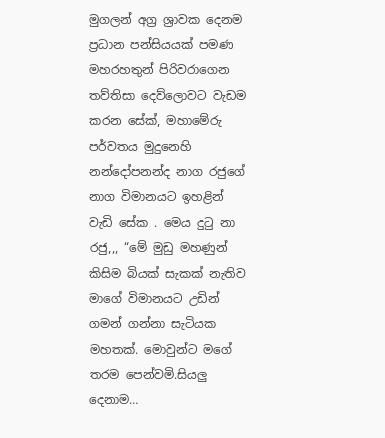මුගලන් අග්‍ර ශ්‍රාවක දෙනම ප්‍රධාන පන්සියයක් පමණ මහරහතුන් පිරිවරාගෙන තව්තිසා දෙව්ලොවට වැඩම කරන සේක්, මහාමේරු පර්වතය මුදුනෙහි නන්දෝපනන්ද නාග රජුගේ නාග විමානයට ඉහළින් වැඩි සේක . මෙය දුටු නා රජු,,, “මේ මුඩු මහණුන් කිසිම බියක් සැකක් නැතිව මාගේ විමානයට උඩින් ගමන් ගන්නා සැටියක මහතක්. මොවුන්ට මගේ තරම පෙන්වමි.සියලු දෙනාම…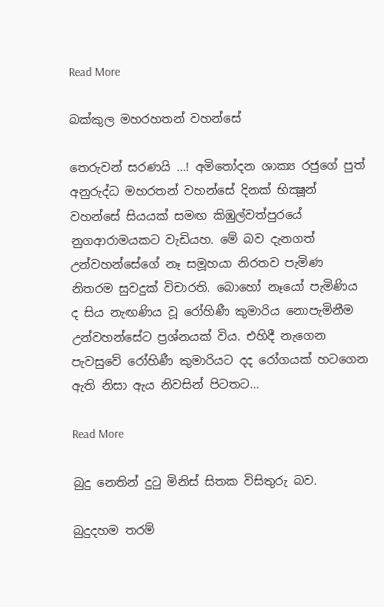Read More

බක්කුල මහරහතන් වහන්සේ

තෙරුවන් සරණයි …! අමිතෝදන ශාක්‍ය රජුගේ පුත් අනුරුද්ධ මහරතන් වහන්සේ දිනක්‌ භික්‍ෂූන් වහන්සේ සියයක්‌ සමඟ කිඹුල්වත්පුරයේ නුගආරාමයකට වැඩියහ. මේ බව දැනගත් උන්වහන්සේගේ නෑ සමූහයා නිරතව පැමිණ නිතරම සුවදුක්‌ විචාරති. බොහෝ නෑයෝ පැමිණිය ද සිය නැඟණිය වූ රෝහිණී කුමාරිය නොපැමිනීම උන්වහන්සේට ප්‍රශ්නයක්‌ විය. එහිදී නැගෙන පැවසුවේ රෝහිණී කුමාරියට දද රෝගයක්‌ හටගෙන ඇති නිසා ඇය නිවසින් පිටතට…

Read More

බුදු නෙතින් දුටු මිනිස් සිතක විසිතුරු බව.

බුදුදහම තරම්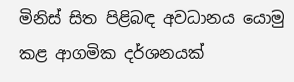මිනිස් සිත පිළිබඳ අවධානය යොමු කළ ආගමික දර්ශනයක්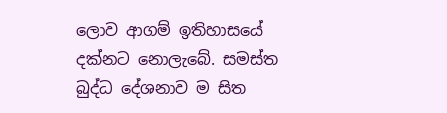ලොව ආගම් ඉතිහාසයේ දක්නට නොලැබේ. සමස්ත බුද්ධ දේශනාව ම සිත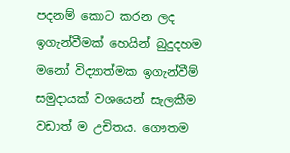පදනම් කොට කරන ලද ඉගැන්වීමක් හෙයින් බුදුදහම මනෝ විද්‍යාත්මක ඉගැන්වීම් සමුදායක් වශයෙන් සැලකීම වඩාත් ම උචිතය. ගෞතම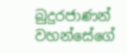බුදුරජාණන් වහන්සේගේ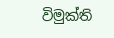විමුක්ති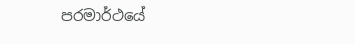පරමාර්ථයේ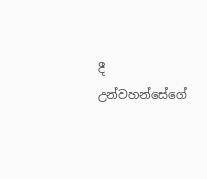දී උන්වහන්සේගේ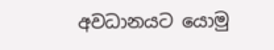අවධානයට යොමු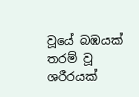වූයේ බඹයක් තරම් වූ ශරීරයක්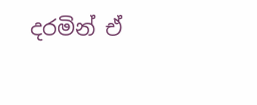දරමින් ඒ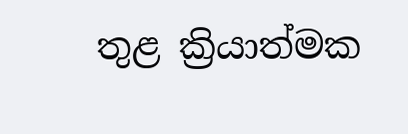තුළ ක්‍රියාත්මක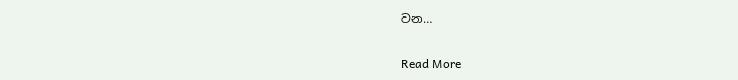වන…

Read More